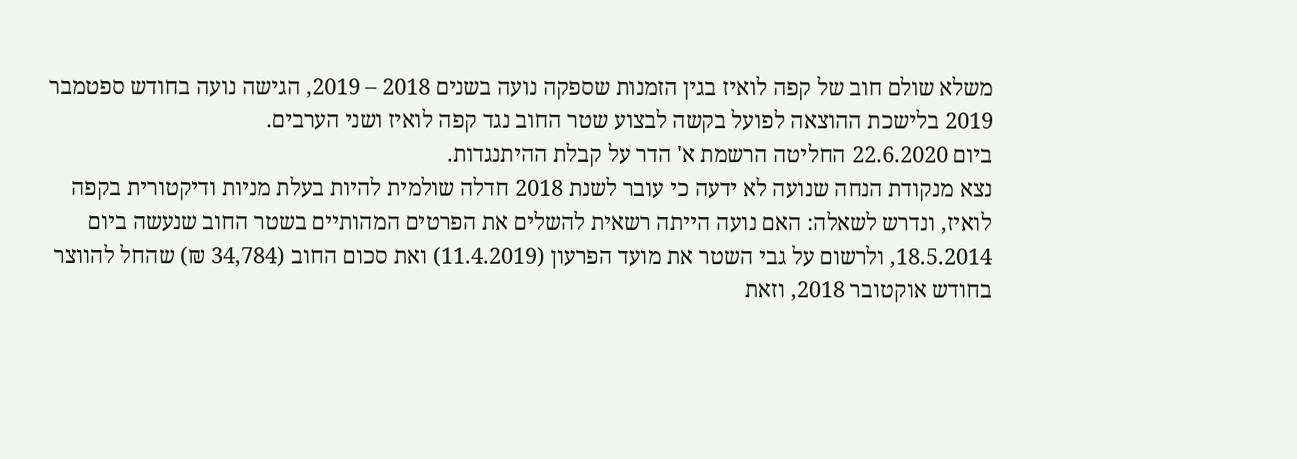משלא שולם חוב של קפה לואיז בגין הזמנות שספקה נועה בשנים 2018 – 2019, הגישה נועה בחודש ספטמבר 2019 בלישכת ההוצאה לפועל בקשה לבצוע שטר החוב נגד קפה לואיז ושני הערבים.
ביום 22.6.2020 החליטה הרשמת א' הדר על קבלת ההיתנגדות.
נצא מנקודת הנחה שנועה לא ידעה כי עובר לשנת 2018 חדלה שולמית להיות בעלת מניות ודיקטורית בקפה לואיז, ונדרש לשאלה: האם נועה הייתה רשאית להשלים את הפרטים המהותיים בשטר החוב שנעשה ביום 18.5.2014, ולרשום על גבי השטר את מועד הפרעון (11.4.2019) ואת סכום החוב (34,784 ₪) שהחל להווצר בחודש אוקטובר 2018, וזאת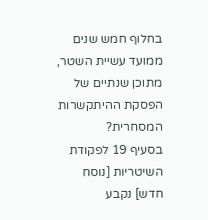בחלוף חמש שנים ממועד עשיית השטר, מתוכן שנתיים של הפסקת ההיתקשרות המסחרית?
בסעיף 19 לפקודת השיטריות [נוסח חדש] נקבע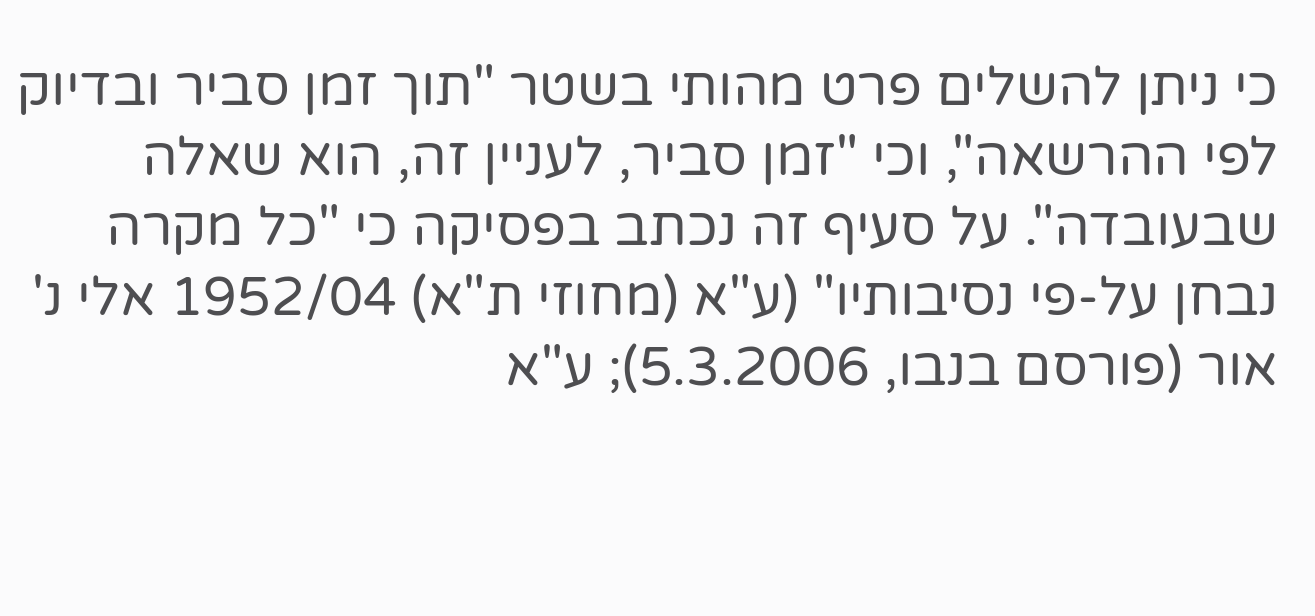כי ניתן להשלים פרט מהותי בשטר "תוך זמן סביר ובדיוק לפי ההרשאה", וכי "זמן סביר, לעניין זה, הוא שאלה שבעובדה". על סעיף זה נכתב בפסיקה כי "כל מקרה נבחן על-פי נסיבותיו" (ע"א (מחוזי ת"א) 1952/04 אלי נ' אור (פורסם בנבו, 5.3.2006); ע"א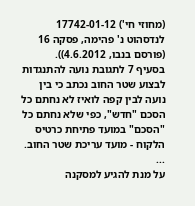(מחוזי חי') 17742-01-12 לנדסהוט נ' פהימה, פסקה 16 (פורסם בנבו, 4.6.2012)).
בסעיף 7 לתגובת נועה להתנגדות לבצוע שטר החוב נכתב כי בין נועה לבין קפה לואיז לא נחתם כל הסכם "חדש", כפי שלא נחתם כל "הסכם" במועד פתיחת כרטיס הלקוח - מועד עריכת שטר החוב.
...
על מנת להגיע למסקנה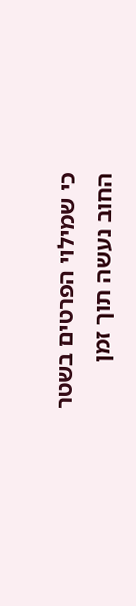כי שמילוי הפרטים בשטר החוב נעשה תוך זמן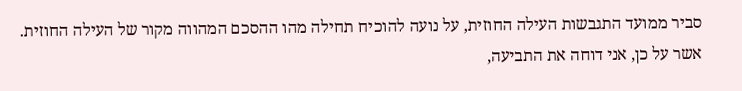סביר ממועד התגבשות העילה החוזית, על נועה להוכיח תחילה מהו ההסכם המהווה מקור של העילה החוזית.
אשר על כן, אני דוחה את התביעה,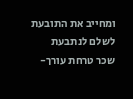ומחייב את התובעת לשלם לנתבעת שכר טרחת עורך-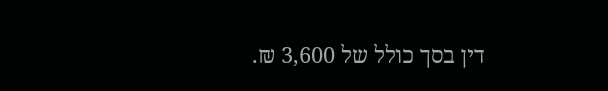דין בסך כולל של 3,600 ₪.